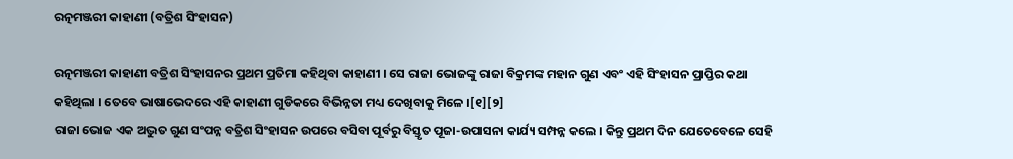ରତ୍ନମଞ୍ଜରୀ କାହାଣୀ (ବତ୍ରିଶ ସିଂହାସନ)

ରତ୍ନମଞ୍ଜରୀ କାହାଣୀ ବତ୍ରିଶ ସିଂହାସନର ପ୍ରଥମ ପ୍ରତିମା କହିଥିବା କାହାଣୀ । ସେ ରାଜା ଭୋଜଙ୍କୁ ରାଜା ବିକ୍ରମଙ୍କ ମହାନ ଗୁଣ ଏବଂ ଏହି ସିଂହାସନ ପ୍ରାପ୍ତିର କଥା କହିଥିଲା । ତେବେ ଭାଷାଭେଦରେ ଏହି କାହାଣୀ ଗୁଡିକରେ ବିଭିନ୍ନତା ମଧ୍ୟ ଦେଖିବାକୁ ମିଳେ ।[୧][୨]
ରାଜା ଭୋଜ ଏକ ଅଦ୍ଭୁତ ଗୁଣ ସଂପନ୍ନ ବତ୍ରିଶ ସିଂହାସନ ଉପରେ ବସିବା ପୂର୍ବରୁ ବିସ୍ତୃତ ପୂଜା-ଉପାସନା କାର୍ଯ୍ୟ ସମ୍ପନ୍ନ କଲେ । କିନ୍ତୁ ପ୍ରଥମ ଦିନ ଯେତେବେଳେ ସେହି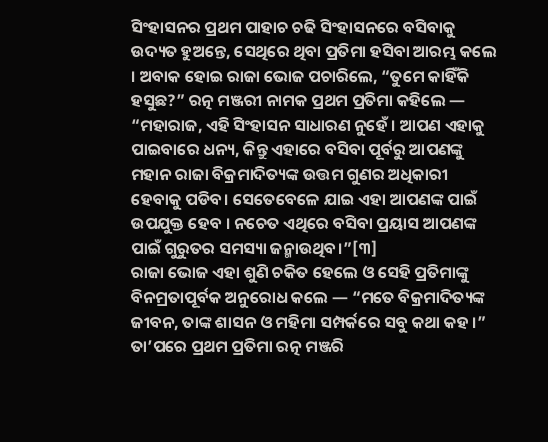ସିଂହାସନର ପ୍ରଥମ ପାହାଚ ଚଢି ସିଂହାସନରେ ବସିବାକୁ ଉଦ୍ୟତ ହୁଅନ୍ତେ, ସେଥିରେ ଥିବା ପ୍ରତିମା ହସିବା ଆରମ୍ଭ କଲେ । ଅବାକ ହୋଇ ରାଜା ଭୋଜ ପଚାରିଲେ, “ତୁମେ କାହିଁକି ହସୁଛ?” ରତ୍ନ ମଞ୍ଜରୀ ନାମକ ପ୍ରଥମ ପ୍ରତିମା କହିଲେ — “ମହାରାଜ, ଏହି ସିଂହାସନ ସାଧାରଣ ନୁହେଁ । ଆପଣ ଏହାକୁ ପାଇବାରେ ଧନ୍ୟ, କିନ୍ତୁ ଏହାରେ ବସିବା ପୂର୍ବରୁ ଆପଣଙ୍କୁ ମହାନ ରାଜା ବିକ୍ରମାଦିତ୍ୟଙ୍କ ଉତ୍ତମ ଗୁଣର ଅଧିକାରୀ ହେବାକୁ ପଡିବ। ସେତେବେଳେ ଯାଇ ଏହା ଆପଣଙ୍କ ପାଇଁ ଉପଯୁକ୍ତ ହେବ । ନଚେତ ଏଥିରେ ବସିବା ପ୍ରୟାସ ଆପଣଙ୍କ ପାଇଁ ଗୁରୁତର ସମସ୍ୟା ଜନ୍ମାଉଥିବ।”[୩]
ରାଜା ଭୋଜ ଏହା ଶୁଣି ଚକିତ ହେଲେ ଓ ସେହି ପ୍ରତିମାଙ୍କୁ ବିନମ୍ରତାପୂର୍ବକ ଅନୁରୋଧ କଲେ — “ମତେ ବିକ୍ରମାଦିତ୍ୟଙ୍କ ଜୀବନ, ତାଙ୍କ ଶାସନ ଓ ମହିମା ସମ୍ପର୍କରେ ସବୁ କଥା କହ ।” ତା’ପରେ ପ୍ରଥମ ପ୍ରତିମା ରତ୍ନ ମଞ୍ଜରି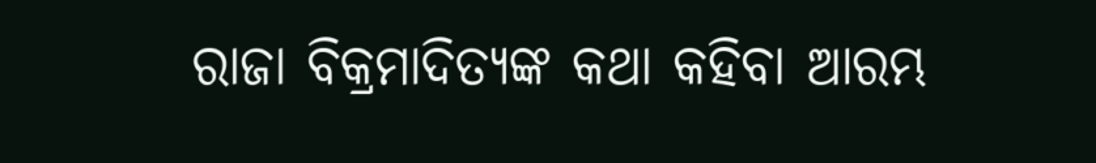ରାଜା ବିକ୍ରମାଦିତ୍ୟଙ୍କ କଥା କହିବା ଆରମ୍ଭ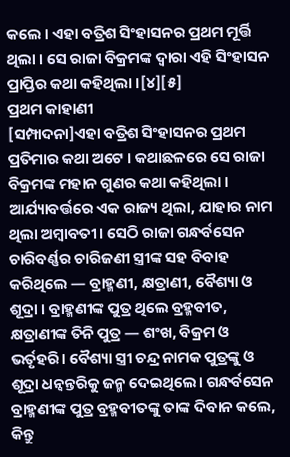କଲେ । ଏହା ବତ୍ରିଶ ସିଂହାସନର ପ୍ରଥମ ମୂର୍ତ୍ତି ଥିଲା । ସେ ରାଜା ବିକ୍ରମଙ୍କ ଦ୍ଵାରା ଏହି ସିଂହାସନ ପ୍ରାପ୍ତିର କଥା କହିଥିଲା ।[୪][୫]
ପ୍ରଥମ କାହାଣୀ
[ସମ୍ପାଦନା]ଏହା ବତ୍ରିଶ ସିଂହାସନର ପ୍ରଥମ ପ୍ରତିମାର କଥା ଅଟେ । କଥାଛଳରେ ସେ ରାଜା ବିକ୍ରମଙ୍କ ମହାନ ଗୁଣର କଥା କହିଥିଲା ।
ଆର୍ଯ୍ୟାବର୍ତ୍ତରେ ଏକ ରାଜ୍ୟ ଥିଲା, ଯାହାର ନାମ ଥିଲା ଅମ୍ବାବତୀ। ସେଠି ରାଜା ଗନ୍ଧର୍ବସେନ ଚାରିବର୍ଣ୍ଣର ଚାରିଜଣୀ ସ୍ତ୍ରୀଙ୍କ ସହ ବିବାହ କରିଥିଲେ — ବ୍ରାହ୍ମଣୀ, କ୍ଷତ୍ରାଣୀ, ବୈଶ୍ୟା ଓ ଶୂଦ୍ରା । ବ୍ରାହ୍ମଣୀଙ୍କ ପୁତ୍ର ଥିଲେ ବ୍ରହ୍ମବୀତ, କ୍ଷତ୍ରାଣୀଙ୍କ ତିନି ପୁତ୍ର — ଶଂଖ, ବିକ୍ରମ ଓ ଭର୍ତୃହରି। ବୈଶ୍ୟା ସ୍ତ୍ରୀ ଚନ୍ଦ୍ର ନାମକ ପୁତ୍ରଙ୍କୁ ଓ ଶୂଦ୍ରା ଧନ୍ୱନ୍ତରିକୁ ଜନ୍ମ ଦେଇଥିଲେ। ଗନ୍ଧର୍ବସେନ ବ୍ରାହ୍ମଣୀଙ୍କ ପୁତ୍ର ବ୍ରହ୍ମବୀତଙ୍କୁ ତାଙ୍କ ଦିବାନ କଲେ, କିନ୍ତୁ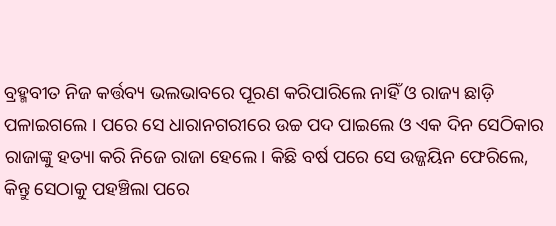ବ୍ରହ୍ମବୀତ ନିଜ କର୍ତ୍ତବ୍ୟ ଭଲଭାବରେ ପୂରଣ କରିପାରିଲେ ନାହିଁ ଓ ରାଜ୍ୟ ଛାଡ଼ି ପଳାଇଗଲେ । ପରେ ସେ ଧାରାନଗରୀରେ ଉଚ୍ଚ ପଦ ପାଇଲେ ଓ ଏକ ଦିନ ସେଠିକାର ରାଜାଙ୍କୁ ହତ୍ୟା କରି ନିଜେ ରାଜା ହେଲେ। କିଛି ବର୍ଷ ପରେ ସେ ଉଜ୍ଜୟିନ ଫେରିଲେ, କିନ୍ତୁ ସେଠାକୁ ପହଞ୍ଚିଲା ପରେ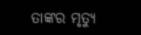ତାଙ୍କର ମୃତ୍ୟୁ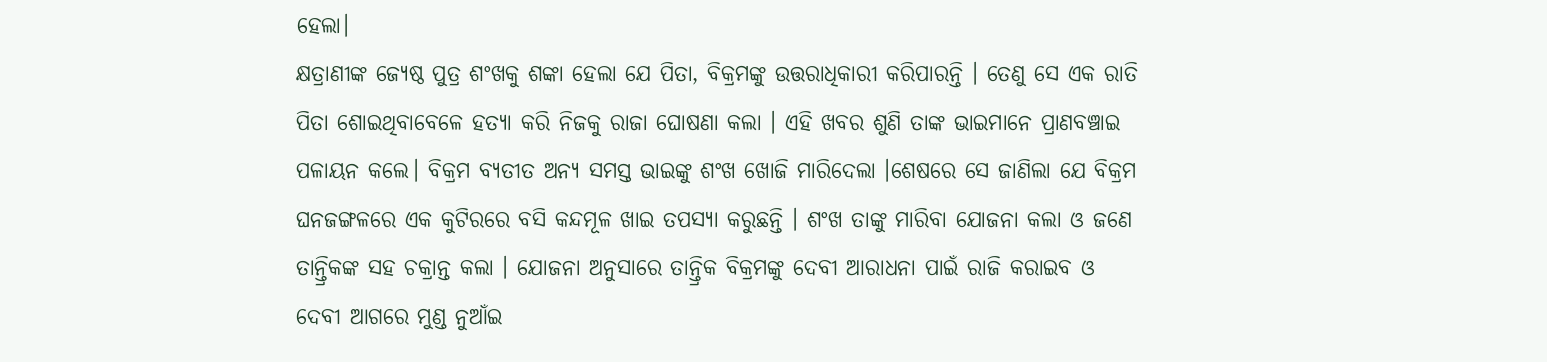ହେଲା।
କ୍ଷତ୍ରାଣୀଙ୍କ ଜ୍ୟେଷ୍ଠ ପୁତ୍ର ଶଂଖକୁ ଶଙ୍କା ହେଲା ଯେ ପିତା, ବିକ୍ରମଙ୍କୁ ଉତ୍ତରାଧିକାରୀ କରିପାରନ୍ତି । ତେଣୁ ସେ ଏକ ରାତି ପିତା ଶୋଇଥିବାବେଳେ ହତ୍ୟା କରି ନିଜକୁ ରାଜା ଘୋଷଣା କଲା । ଏହି ଖବର ଶୁଣି ତାଙ୍କ ଭାଇମାନେ ପ୍ରାଣବଞ୍ଚାଇ ପଳାୟନ କଲେ। ବିକ୍ରମ ବ୍ୟତୀତ ଅନ୍ୟ ସମସ୍ତ ଭାଇଙ୍କୁ ଶଂଖ ଖୋଜି ମାରିଦେଲା ।ଶେଷରେ ସେ ଜାଣିଲା ଯେ ବିକ୍ରମ ଘନଜଙ୍ଗଳରେ ଏକ କୁଟିରରେ ବସି କନ୍ଦମୂଳ ଖାଇ ତପସ୍ୟା କରୁଛନ୍ତି । ଶଂଖ ତାଙ୍କୁ ମାରିବା ଯୋଜନା କଲା ଓ ଜଣେ ତାନ୍ତ୍ରିକଙ୍କ ସହ ଚକ୍ରାନ୍ତ କଲା । ଯୋଜନା ଅନୁସାରେ ତାନ୍ତ୍ରିକ ବିକ୍ରମଙ୍କୁ ଦେବୀ ଆରାଧନା ପାଇଁ ରାଜି କରାଇବ ଓ ଦେବୀ ଆଗରେ ମୁଣ୍ଡ ନୁଆଁଇ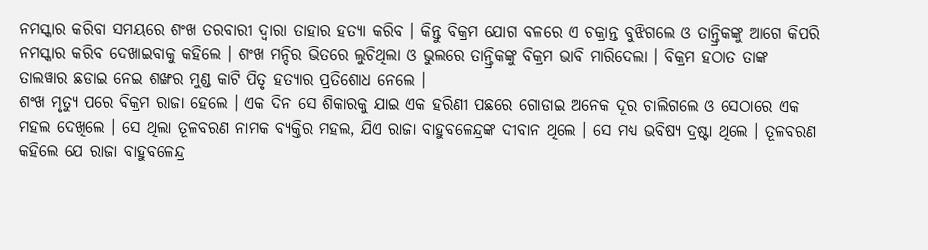ନମସ୍କାର କରିବା ସମୟରେ ଶଂଖ ତରବାରୀ ଦ୍ଵାରା ତାହାର ହତ୍ୟା କରିବ । କିନ୍ତୁ ବିକ୍ରମ ଯୋଗ ବଳରେ ଏ ଚକ୍ରାନ୍ତ ବୁଝିଗଲେ ଓ ତାନ୍ତ୍ରିକଙ୍କୁ ଆଗେ କିପରି ନମସ୍କାର କରିବ ଦେଖାଇବାକୁ କହିଲେ । ଶଂଖ ମନ୍ଦିର ଭିତରେ ଲୁଚିଥିଲା ଓ ଭୁଲରେ ତାନ୍ତ୍ରିକଙ୍କୁ ବିକ୍ରମ ଭାବି ମାରିଦେଲା । ବିକ୍ରମ ହଠାତ ତାଙ୍କ ତାଲୱାର ଛଡାଇ ନେଇ ଶଙ୍ଖର ମୁଣ୍ଡ କାଟି ପିତୃ ହତ୍ୟାର ପ୍ରତିଶୋଧ ନେଲେ ।
ଶଂଖ ମୃତ୍ୟୁ ପରେ ବିକ୍ରମ ରାଜା ହେଲେ । ଏକ ଦିନ ସେ ଶିକାରକୁ ଯାଇ ଏକ ହରିଣୀ ପଛରେ ଗୋଡାଇ ଅନେକ ଦୂର ଚାଲିଗଲେ ଓ ସେଠାରେ ଏକ ମହଲ ଦେଖିଲେ । ସେ ଥିଲା ତୂଳବରଣ ନାମକ ବ୍ୟକ୍ତିର ମହଲ, ଯିଏ ରାଜା ବାହୁବଳେନ୍ଦ୍ରଙ୍କ ଦୀବାନ ଥିଲେ । ସେ ମଧ୍ୟ ଭବିଷ୍ୟ ଦ୍ରଷ୍ଟା ଥିଲେ । ତୂଳବରଣ କହିଲେ ଯେ ରାଜା ବାହୁବଳେନ୍ଦ୍ର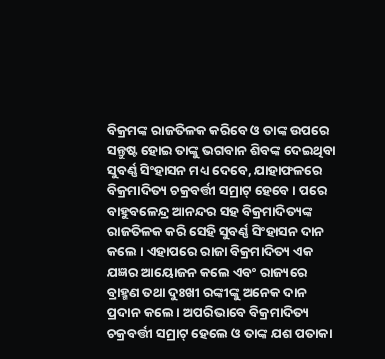ବିକ୍ରମଙ୍କ ରାଜତିଳକ କରିବେ ଓ ତାଙ୍କ ଉପରେ ସନ୍ତୁଷ୍ଟ ହୋଇ ତାଙ୍କୁ ଭଗବାନ ଶିବଙ୍କ ଦେଇଥିବା ସୁବର୍ଣ୍ଣ ସିଂହାସନ ମଧ୍ୟ ଦେବେ, ଯାହାଫଳରେ ବିକ୍ରମାଦିତ୍ୟ ଚକ୍ରବର୍ତ୍ତୀ ସମ୍ରାଟ୍ ହେବେ । ପରେ ବାହୁବଳେନ୍ଦ୍ର ଆନନ୍ଦର ସହ ବିକ୍ରମାଦିତ୍ୟଙ୍କ ରାଜତିଳକ କରି ସେହି ସୁବର୍ଣ୍ଣ ସିଂହାସନ ଦାନ କଲେ । ଏହାପରେ ରାଜା ବିକ୍ରମାଦିତ୍ୟ ଏକ ଯଜ୍ଞର ଆୟୋଜନ କଲେ ଏବଂ ରାଜ୍ୟରେ ବ୍ରାହ୍ମଣ ତଥା ଦୁଃଖୀ ରଙ୍କୀଙ୍କୁ ଅନେକ ଦାନ ପ୍ରଦାନ କଲେ । ଅପରିଭାବେ ବିକ୍ରମାଦିତ୍ୟ ଚକ୍ରବର୍ତ୍ତୀ ସମ୍ରାଟ୍ ହେଲେ ଓ ତାଙ୍କ ଯଶ ପତାକା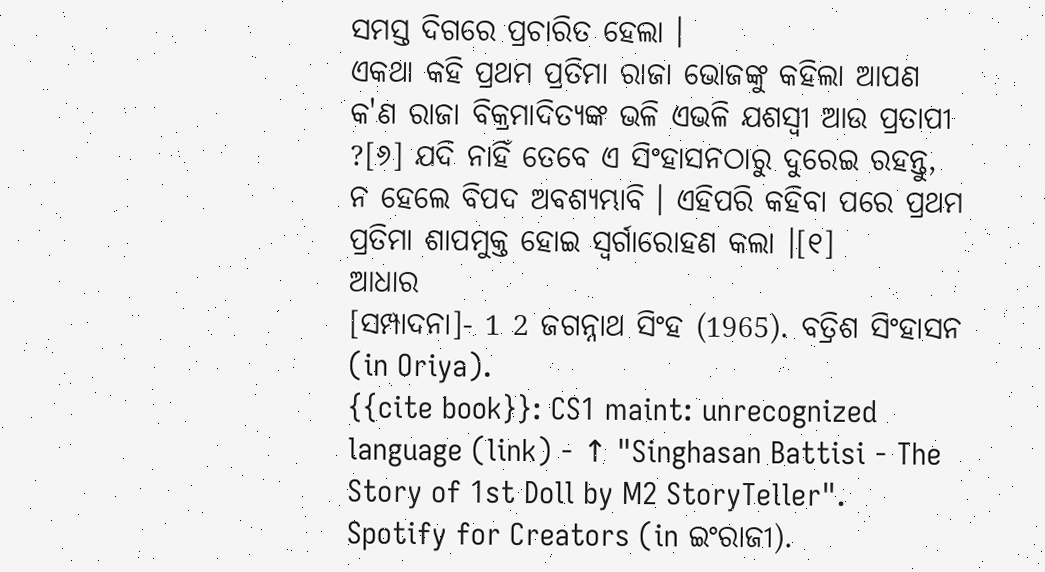ସମସ୍ତ ଦିଗରେ ପ୍ରଚାରିତ ହେଲା ।
ଏକଥା କହି ପ୍ରଥମ ପ୍ରତିମା ରାଜା ଭୋଜଙ୍କୁ କହିଲା ଆପଣ କ'ଣ ରାଜା ବିକ୍ରମାଦିତ୍ୟଙ୍କ ଭଳି ଏଭଳି ଯଶସ୍ଵୀ ଆଉ ପ୍ରତାପୀ ?[୬] ଯଦି ନାହିଁ ତେବେ ଏ ସିଂହାସନଠାରୁ ଦୁରେଇ ରହନ୍ତୁ, ନ ହେଲେ ବିପଦ ଅବଶ୍ୟମ୍ଭାବି । ଏହିପରି କହିବା ପରେ ପ୍ରଥମ ପ୍ରତିମା ଶାପମୁକ୍ତ ହୋଇ ସ୍ଵର୍ଗାରୋହଣ କଲା ।[୧]
ଆଧାର
[ସମ୍ପାଦନା]- 1 2 ଜଗନ୍ନାଥ ସିଂହ (1965). ବତ୍ରିଶ ସିଂହାସନ (in Oriya).
{{cite book}}: CS1 maint: unrecognized language (link) - ↑ "Singhasan Battisi - The Story of 1st Doll by M2 StoryTeller". Spotify for Creators (in ଇଂରାଜୀ).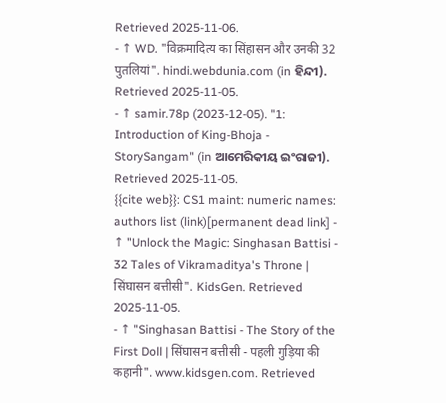Retrieved 2025-11-06.
- ↑ WD. "विक्रमादित्य का सिंहासन और उनकी 32 पुतलियां". hindi.webdunia.com (in ହିନ୍ଦୀ). Retrieved 2025-11-05.
- ↑ samir.78p (2023-12-05). "1: Introduction of King-Bhoja - StorySangam" (in ଆମେରିକୀୟ ଇଂରାଜୀ). Retrieved 2025-11-05.
{{cite web}}: CS1 maint: numeric names: authors list (link)[permanent dead link] - ↑ "Unlock the Magic: Singhasan Battisi - 32 Tales of Vikramaditya's Throne | सिंघासन बत्तीसी". KidsGen. Retrieved 2025-11-05.
- ↑ "Singhasan Battisi - The Story of the First Doll | सिंघासन बत्तीसी - पहली गुड़िया की कहानी". www.kidsgen.com. Retrieved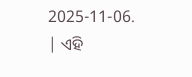2025-11-06.
| ଏହି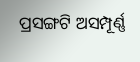ପ୍ରସଙ୍ଗଟି ଅସମ୍ପୂର୍ଣ୍ଣ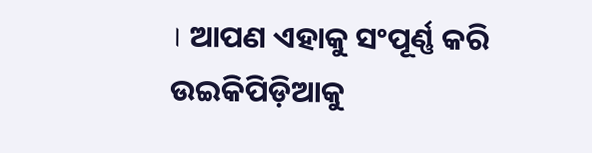। ଆପଣ ଏହାକୁ ସଂପୂର୍ଣ୍ଣ କରି ଉଇକିପିଡ଼ିଆକୁ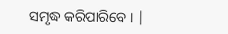ସମୃଦ୍ଧ କରିପାରିବେ । |